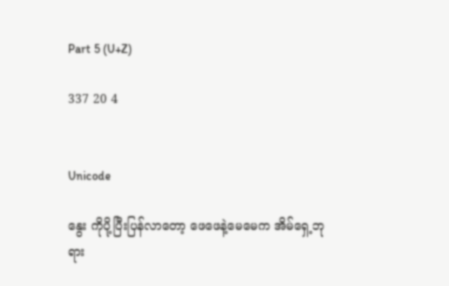Part 5 (U+Z)

337 20 4


Unicode

နွေး ကိုပို့ပြီးပြန်လာတော့ ဖေဖေနဲ့မေမေက အိမ်ရှေ့ဘုရား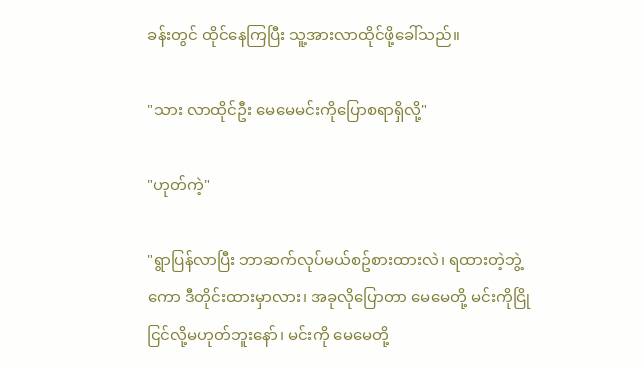ခန်းတွင် ထိုင်နေကြပြီး သူ့အားလာထိုင်ဖို့ခေါ်သည်။

"သား လာထိုင်ဦး မေမေမင်းကိုပြောစရာရှိလို့"

"ဟုတ်ကဲ့"

"ရွာပြန်လာပြီး ဘာဆက်လုပ်မယ်စဥ်စားထားလဲ၊ ရထားတဲ့ဘွဲ့ကော ဒီတိုင်းထားမှာလား၊ အခုလိုပြောတာ မေမေတို့ မင်းကိုငြိုငြင်လို့မဟုတ်ဘူးနော်၊ မင်းကို မေမေတို့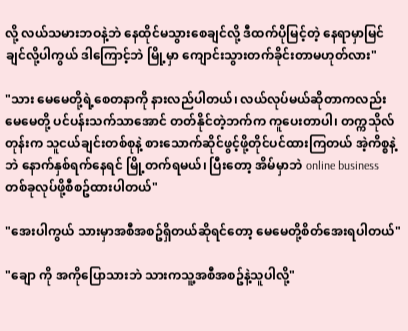လို့ လယ်သမားဘဝနဲ့ဘဲ နေထိုင်မသွားစေချင်လို့ ဒီထက်ပိုမြင့်တဲ့ နေရာမှာမြင်ချင်လို့ပါကွယ် ဒါကြောင့်ဘဲ မြို့မှာ ကျောင်းသွားတက်ခိုင်းတာမဟုတ်လား"

"သား မေမေတို့ရဲ့စေတနာကို နားလည်ပါတယ်၊ လယ်လုပ်မယ်ဆိုတာကလည်း မေမေတို့ ပင်ပန်းသက်သာအောင် တတ်နိုင်တဲ့ဘက်က ကူပေးတာပါ၊ တက္ကသိုလ်တုန်းက သူငယ်ချင်းတစ်စုနဲ့ စားသောက်ဆိုင်ဖွင့်ဖို့တိုင်ပင်ထားကြတယ် အဲ့ကိစ္စနဲ့ဘဲ နောက်နှစ်ရက်နေရင် မြို့တက်ရမယ်၊ ပြီးတော့ အိမ်မှာဘဲ online business တစ်ခုလုပ်ဖို့စီစဥ်ထားပါတယ်"

"အေးပါကွယ် သားမှာအစီအစဥ်ရှိတယ်ဆိုရင်တော့ မေမေတို့စိတ်အေးရပါတယ်"

"ချော ကို အကိုပြောသားဘဲ သားကသူ့အစီအစဥ်နဲ့သူပါလို့"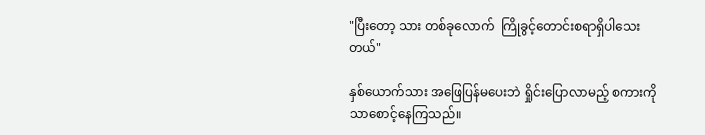"ပြီးတော့ သား တစ်ခုလောက်  ကြိုခွင့်တောင်းစရာရှိပါသေးတယ်"

နှစ်ယောက်သား အဖြေပြန်မပေးဘဲ ရှိုင်းပြောလာမည့် စကားကိုသာစောင့်နေကြသည်။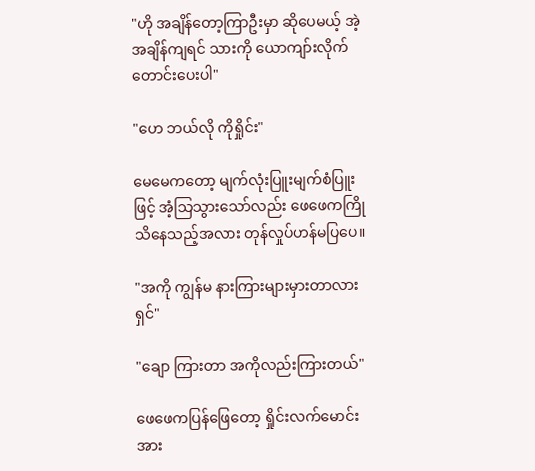"ဟို အချိန်တော့ကြာဦးမှာ ဆိုပေမယ့် အဲ့အချိန်ကျရင် သားကို ယောကျာ်းလိုက်တောင်းပေးပါ"

"ဟေ ဘယ်လို ကိုရှိုင်း"

မေမေကတော့ မျက်လုံးပြူးမျက်စံပြူးဖြင့် အံ့သြသွားသော်လည်း ဖေဖေကကြိုသိနေသည့်အလား တုန်လှုပ်ဟန်မပြပေ။

"အကို ကျွန်မ နားကြားများမှားတာလားရှင်"

"ချော ကြားတာ အကိုလည်းကြားတယ်"

ဖေဖေကပြန်ဖြေတော့ ရှိုင်းလက်မောင်းအား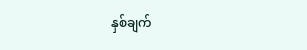နှစ်ချက်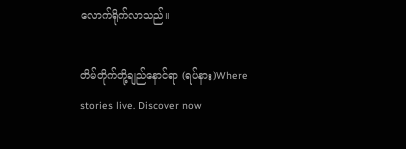လောက်ရိုက်လာသည်။

တိမ်တိုက်တို့ချည်နောင်ရာ (ရပ်နား)Where stories live. Discover now